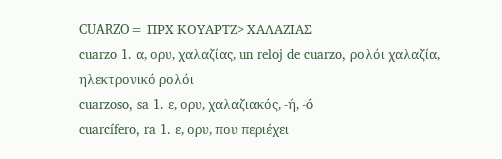CUARZO= ΠΡΧ ΚΟΥΑΡΤΖ> ΧΑΛΑΖΙΑΣ
cuarzo 1. α, ορυ, χαλαζίας, un reloj de cuarzo, ρολόι χαλαζία, ηλεκτρονικό ρολόι
cuarzoso, sa 1. ε, ορυ, χαλαζιακός, -ή, -ó
cuarcífero, ra 1. ε, ορυ, που περιέχει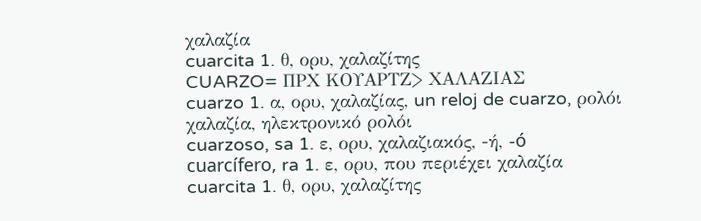χαλαζία
cuarcita 1. θ, ορυ, χαλαζίτης
CUARZO= ΠΡΧ ΚΟΥΑΡΤΖ> ΧΑΛΑΖΙΑΣ
cuarzo 1. α, ορυ, χαλαζίας, un reloj de cuarzo, ρολόι χαλαζία, ηλεκτρονικό ρολόι
cuarzoso, sa 1. ε, ορυ, χαλαζιακός, -ή, -ó
cuarcífero, ra 1. ε, ορυ, που περιέχει χαλαζία
cuarcita 1. θ, ορυ, χαλαζίτης